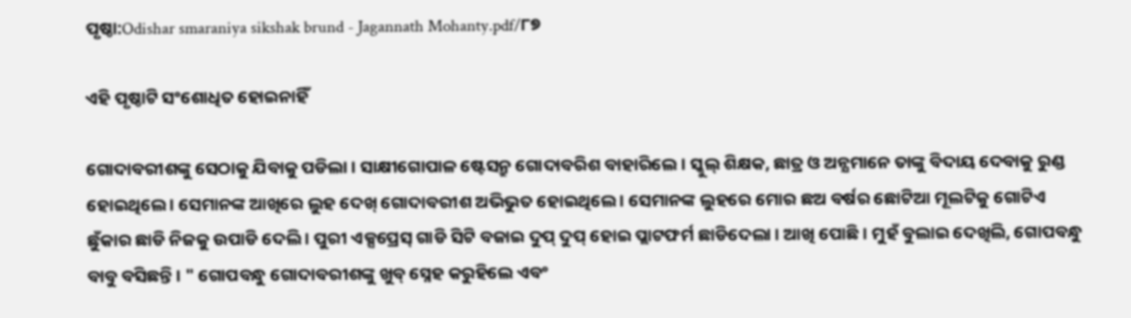ପୃଷ୍ଠା:Odishar smaraniya sikshak brund - Jagannath Mohanty.pdf/୮୭

ଏହି ପୃଷ୍ଠାଟି ସଂଶୋଧିତ ହୋଇନାହିଁ

ଗୋଦାବରୀଶଙ୍କୁ ସେଠାକୁ ଯିବାକୁ ପଡିଲା । ସାକ୍ଷୀଗୋପାଳ ଷ୍ଟେସନ୍ରୁ ଗୋଦାବରିଶ ବାହାରିଲେ । ସ୍କୁଲ୍ ଶିକ୍ଷକ, ଛାତ୍ର ଓ ଅନ୍ଯମାନେ ତାଙ୍କୁ ବିଦାୟ ଦେବାକୁ ରୁଣ୍ଡ ହୋଇଥିଲେ । ସେମାନଙ୍କ ଆଖିରେ ଲୁହ ଦେଖ୍ ଗୋଦାବରୀଶ ଅଭିଭୁତ ହୋଇଥିଲେ । ସେମାନଙ୍କ ଲୁହରେ ମୋର ଛଅ ବର୍ଷର ଛୋଟିଆ ମୂଲଟିକୁ ଗୋଟିଏ ଛୁଁକାର ଛାଡି ନିଜକୁ ଉପାଡି ଦେଲି । ପୁରୀ ଏକ୍ସପ୍ରେସ୍ ଗାଡି ସିଟି ବଜାଇ ଦୁପ୍ ଦୁପ୍ ହୋଇ ପ୍ଲାଟଫର୍ମ ଛାଡିଦେଲା । ଆଖି ପୋଛି। ମୁହଁ ବୁଲାଇ ଦେଖିଲି, ଗୋପବନ୍ଧୁ ବାବୁ ବସିଛନ୍ତି । " ଗୋପବନ୍ଧୁ ଗୋଦାବରୀଶଙ୍କୁ ଖୁବ୍ ସ୍ନେହ କରୁହିଲେ ଏବଂ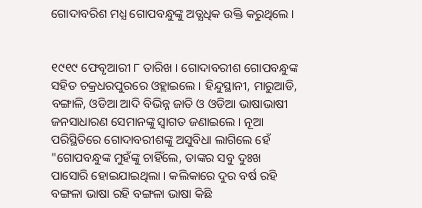ଗୋଦାବରିଶ ମଧ୍ଯ ଗୋପବନ୍ଧୁଙ୍କୁ ଅତ୍ଯଧିକ ଉକ୍ତି କରୁଥିଲେ ।


୧୯୧୯ ଫେବୃଆରୀ ୮ ତାରିଖ । ଗୋଦାବରୀଶ ଗୋପବନ୍ଧୁଙ୍କ ସହିତ ଚକ୍ରଧରପୁରରେ ଓହ୍ଲାଇଲେ । ହିନ୍ଦୁସ୍ଥାନୀ, ମାରୁଆଡି, ବଙ୍ଗାଳି, ଓଡିଆ ଆଦି ବିଭିନ୍ନ ଜାତି ଓ ଓଡିଆ ଭାଷାଭାଷୀ ଜନସାଧାରଣ ସେମାନଙ୍କୁ ସ୍ବାଗତ ଜଣାଇଲେ । ନୂଆ ପରିସ୍ଥିତିରେ ଗୋଦାବରୀଶଙ୍କୁ ଅସୁବିଧା ଲାଗିଲେ ହେଁ "ଗୋପବନ୍ଧୁଙ୍କ ମୁହଁଙ୍କୁ ଚାହିଁଲେ, ତାଙ୍କର ସବୁ ଦୁଃଖ ପାସୋରି ହୋଇଯାଇଥିଲା । କଲିକାରେ ଦୁର ବର୍ଷ ରହି ବଙ୍ଗଳା ଭାଷା ରହି ବଙ୍ଗଳା ଭାଷା କିଛି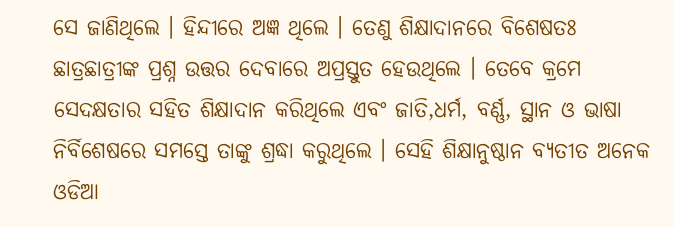ସେ ଜାଣିଥିଲେ । ହିନ୍ଦୀରେ ଅଜ୍ଞ ଥିଲେ । ତେଣୁ ଶିକ୍ଷାଦାନରେ ବିଶେଷତଃ ଛାତ୍ରଛାତ୍ରୀଙ୍କ ପ୍ରଶ୍ନ ଉତ୍ତର ଦେବାରେ ଅପ୍ରସ୍ତୁତ ହେଉଥିଲେ । ତେବେ କ୍ରମେ ସେଦକ୍ଷତାର ସହିତ ଶିକ୍ଷାଦାନ କରିଥିଲେ ଏବଂ ଜାତି,ଧର୍ମ, ବର୍ଣ୍ଣ, ସ୍ଥାନ ଓ ଭାଷା ନିର୍ବିଶେଷରେ ସମସ୍ତେ ତାଙ୍କୁ ଶ୍ରଦ୍ଧା କରୁଥିଲେ । ସେହି ଶିକ୍ଷାନୁଷ୍ଠାନ ବ୍ଯତୀତ ଅନେକ ଓଡିଆ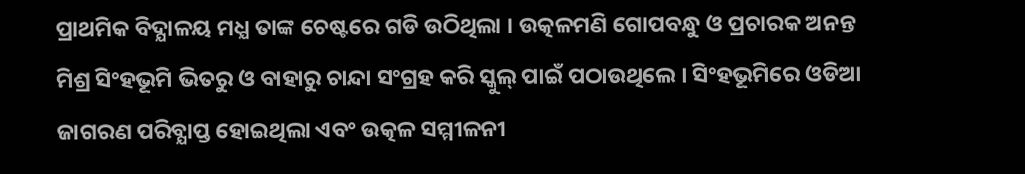ପ୍ରାଥମିକ ବିଦ୍ଯାଳୟ ମଧ୍ଯ ତାଙ୍କ ଚେଷ୍ଟରେ ଗଡି ଉଠିଥିଲା । ଉତ୍କଳମଣି ଗୋପବନ୍ଧୁ ଓ ପ୍ରଚାରକ ଅନନ୍ତ ମିଶ୍ର ସିଂହଭୂମି ଭିତରୁ ଓ ବାହାରୁ ଚାନ୍ଦା ସଂଗ୍ରହ କରି ସ୍କୁଲ୍ ପାଇଁ ପଠାଉଥିଲେ । ସିଂହଭୂମିରେ ଓଡିଆ ଜାଗରଣ ପରିବ୍ଯାପ୍ତ ହୋଇଥିଲା ଏବଂ ଉତ୍କଳ ସମ୍ମୀଳନୀ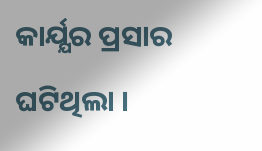କାର୍ଯ୍ଯର ପ୍ରସାର ଘଟିଥିଲା ।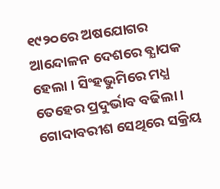୧୯୨୦ରେ ଅଷଯୋଗର ଆନ୍ଦୋଳନ ଦେଶରେ ବ୍ଯାପକ ହେଲା । ସିଂହଭୁମିରେ ମଧ୍ଯ ତେହେର ପ୍ରଦୁର୍ଭାବ ବଢିଲା । ଗୋଦାବରୀଶ ସେଥିରେ ସକ୍ରିୟ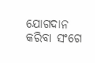ଯୋଗଦାନ କରିବା ସଂଗେ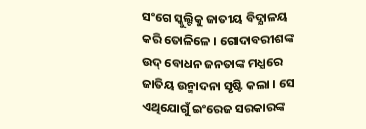ସଂଗେ ସ୍କୁଲ୍ଟିକୁ ଜାତୀୟ ବିଦ୍ଯାଳୟ କରି ତୋଳିଳେ । ଗୋଦାବରୀଶଙ୍କ ଉଦ୍ ବୋଧନ ଜନତାଙ୍କ ମଧ୍ଯରେ ଜାତିୟ ଉନ୍ମାଦନା ସୃଷ୍ଟି କଲା । ସେ ଏଥିଯୋଗୁଁ ଇଂରେଜ ସରକାରଙ୍କ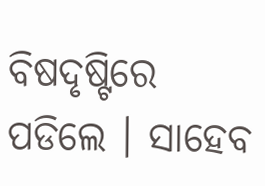ବିଷଦୃଷ୍ଟିରେ ପଡିଲେ । ସାହେବ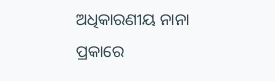ଅଧିକାରଣୀୟ ନାନା ପ୍ରକାରେ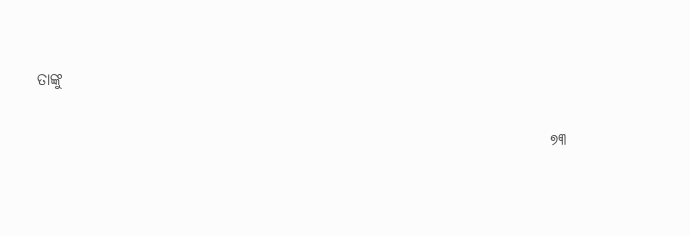ତାଙ୍କୁ

                                                                                ୭୩